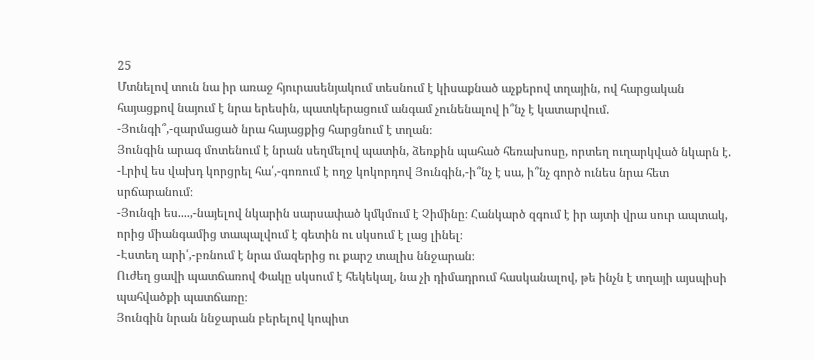25
Մտնելով տուն նա իր առաջ հյուրասենյակում տեսնում է կիսաքնած աչքերով տղային, ով հարցական հայացքով նայում է նրա երեսին, պատկերացում անգամ չունենալով ի՞նչ է կատարվում.
-Յունգի՞,-զարմացած նրա հայացքից հարցնում է տղան։
Յունգին արագ մոտենում է նրան սեղմելով պատին, ձեռքին պահած հեռախոսը, որտեղ ուղարկված նկարն է.
-Լրիվ ես վախդ կորցրել հա՛,-գոռում է ողջ կոկորդով Յունգին,-ի՞նչ է սա, ի՞նչ գործ ունես նրա հետ սրճարանում։
-Յունգի ես....,-նայելով նկարին սարսափած կմկմում է Չիմինը։ Հանկարծ զգում է իր այտի վրա սուր ապտակ, որից միանգամից տապալվում է գետին ու սկսում է լաց լինել։
-Էստեղ արի՛,-բռնում է նրա մազերից ու քարշ տալիս ննջարան։
Ուժեղ ցավի պատճառով Փակը սկսում է հեկեկալ, նա չի դիմադրում հասկանալով, թե ինչն է տղայի այսպիսի պահվածքի պատճառը։
Յունգին նրան ննջարան բերելով կոպիտ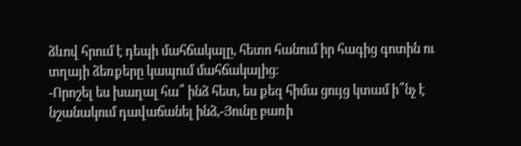ձևով հրում է դեպի մահճակալը, հետո հանում իր հագից գոտին ու տղայի ձեռքերը կապում մահճակալից։
-Որոշել ես խաղալ հա՞ ինձ հետ, ես քեզ հիմա ցույց կտամ ի՞նչ է նշանակում դավաճանել ինձ,-Յունը բառի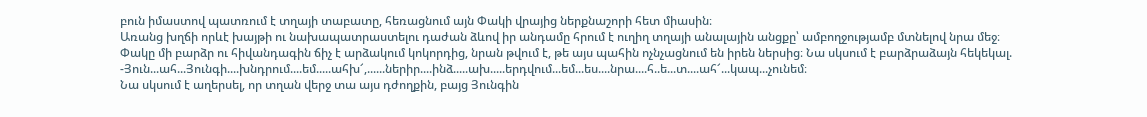բուն իմաստով պատռում է տղայի տաբատը, հեռացնում այն Փակի վրայից ներքնաշորի հետ միասին։
Առանց խղճի որևէ խայթի ու նախապատրաստելու դաժան ձևով իր անդամը հրում է ուղիղ տղայի անալային անցքը՝ ամբողջությամբ մտնելով նրա մեջ։
Փակը մի բարձր ու հիվանդագին ճիչ է արձակում կոկորդից, նրան թվում է, թե այս պահին ոչնչացնում են իրեն ներսից։ Նա սկսում է բարձրաձայն հեկեկալ.
-Յուն...ահ...Յունգի....խնդրում....եմ.....ահխ՜,......ներիր....ինձ.....ախ.....երդվում...եմ...ես....նրա....հ..ե...տ....ահ՜...կապ...չունեմ։
Նա սկսում է աղերսել, որ տղան վերջ տա այս դժողքին, բայց Յունգին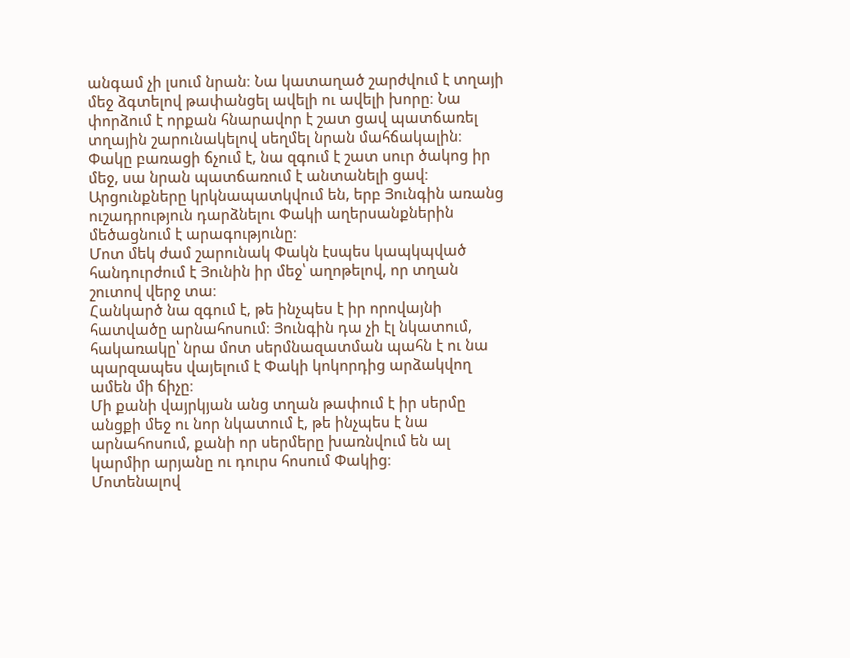անգամ չի լսում նրան։ Նա կատաղած շարժվում է տղայի մեջ ձգտելով թափանցել ավելի ու ավելի խորը։ Նա փորձում է որքան հնարավոր է շատ ցավ պատճառել տղային շարունակելով սեղմել նրան մահճակալին։
Փակը բառացի ճչում է, նա զգում է շատ սուր ծակոց իր մեջ, սա նրան պատճառում է անտանելի ցավ։ Արցունքները կրկնապատկվում են, երբ Յունգին առանց ուշադրություն դարձնելու Փակի աղերսանքներին մեծացնում է արագությունը։
Մոտ մեկ ժամ շարունակ Փակն էսպես կապկպված հանդուրժում է Յունին իր մեջ՝ աղոթելով, որ տղան շուտով վերջ տա։
Հանկարծ նա զգում է, թե ինչպես է իր որովայնի հատվածը արնահոսում։ Յունգին դա չի էլ նկատում, հակառակը՝ նրա մոտ սերմնազատման պահն է ու նա պարզապես վայելում է Փակի կոկորդից արձակվող ամեն մի ճիչը։
Մի քանի վայրկյան անց տղան թափում է իր սերմը անցքի մեջ ու նոր նկատում է, թե ինչպես է նա արնահոսում, քանի որ սերմերը խառնվում են ալ կարմիր արյանը ու դուրս հոսում Փակից։
Մոտենալով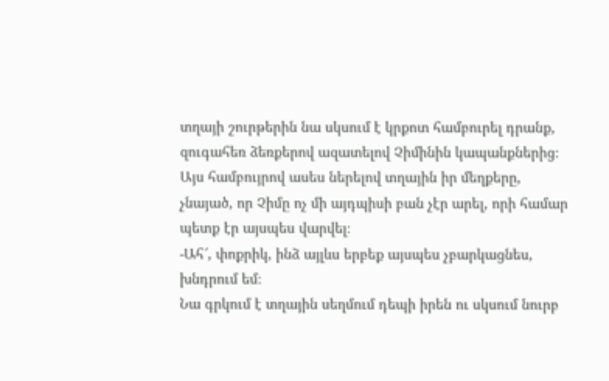տղայի շուրթերին նա սկսում է կրքոտ համբուրել դրանք, զուգահեռ ձեռքերով ազատելով Չիմինին կապանքներից։ Այս համբույրով ասես ներելով տղային իր մեղքերը, չնայած, որ Չիմը ոչ մի այդպիսի բան չէր արել, որի համար պետք էր այսպես վարվել։
-Ահ՜, փոքրիկ, ինձ այլևս երբեք այսպես չբարկացնես, խնդրում եմ։
Նա գրկում է տղային սեղմում դեպի իրեն ու սկսում նուրբ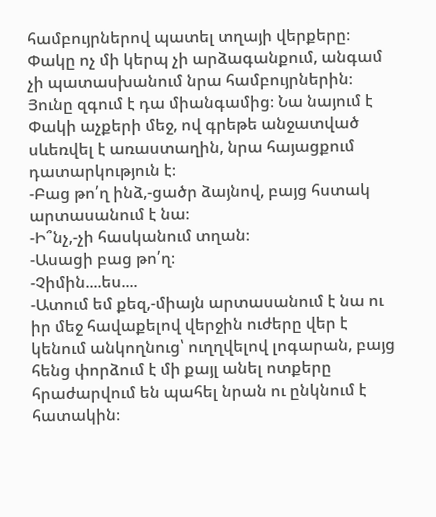համբույրներով պատել տղայի վերքերը։
Փակը ոչ մի կերպ չի արձագանքում, անգամ չի պատասխանում նրա համբույրներին։
Յունը զգում է դա միանգամից։ Նա նայում է Փակի աչքերի մեջ, ով գրեթե անջատված սևեռվել է առաստաղին, նրա հայացքում դատարկություն է։
-Բաց թո՛ղ ինձ,-ցածր ձայնով, բայց հստակ արտասանում է նա։
-Ի՞նչ,-չի հասկանում տղան։
-Ասացի բաց թո՛ղ։
-Չիմին....ես....
-Ատում եմ քեզ,-միայն արտասանում է նա ու իր մեջ հավաքելով վերջին ուժերը վեր է կենում անկողնուց՝ ուղղվելով լոգարան, բայց հենց փորձում է մի քայլ անել ոտքերը հրաժարվում են պահել նրան ու ընկնում է հատակին։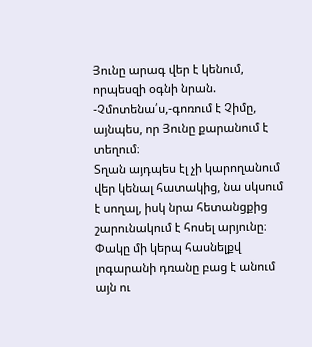Յունը արագ վեր է կենում, որպեսզի օգնի նրան.
-Չմոտենա՛ս,-գոռում է Չիմը, այնպես, որ Յունը քարանում է տեղում։
Տղան այդպես էլ չի կարողանում վեր կենալ հատակից, նա սկսում է սողալ, իսկ նրա հետանցքից շարունակում է հոսել արյունը։
Փակը մի կերպ հասնելքվ լոգարանի դռանը բաց է անում այն ու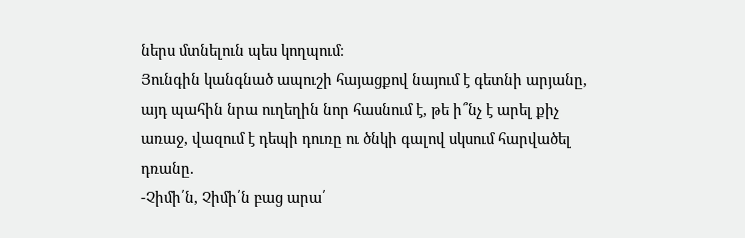ներս մտնելուն պես կողպում։
Յունգին կանգնած ապուշի հայացքով նայում է գետնի արյանը, այդ պահին նրա ուղեղին նոր հասնում է, թե ի՞նչ է արել քիչ առաջ, վազում է դեպի դուռը ու ծնկի գալով սկսում հարվածել դռանը.
-Չիմի՛ն, Չիմի՛ն բաց արա՛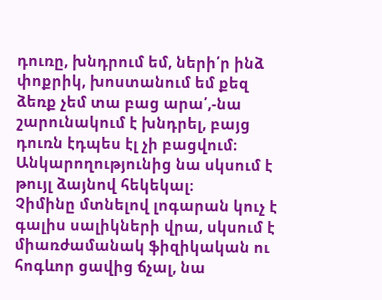դուռը, խնդրում եմ, ների՛ր ինձ փոքրիկ, խոստանում եմ քեզ ձեռք չեմ տա բաց արա՛,-նա շարունակում է խնդրել, բայց դուռն էդպես էլ չի բացվում։ Անկարողությունից նա սկսում է թույլ ձայնով հեկեկալ։
Չիմինը մտնելով լոգարան կուչ է գալիս սալիկների վրա, սկսում է միառժամանակ ֆիզիկական ու հոգևոր ցավից ճչալ, նա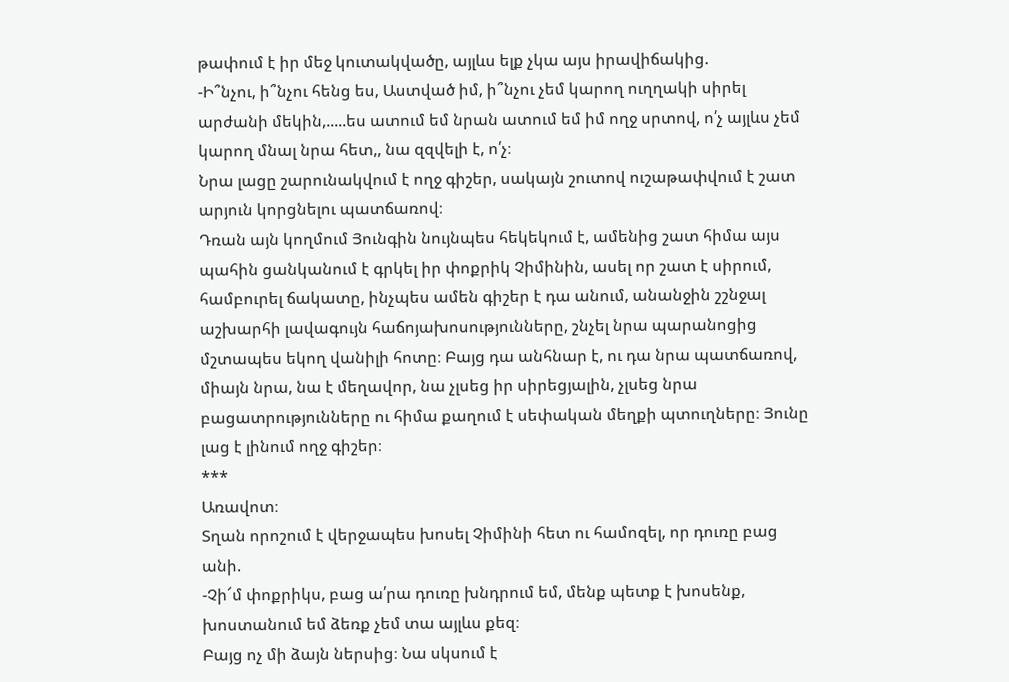թափում է իր մեջ կուտակվածը, այլևս ելք չկա այս իրավիճակից.
-Ի՞նչու, ի՞նչու հենց ես, Աստված իմ, ի՞նչու չեմ կարող ուղղակի սիրել արժանի մեկին,.....ես ատում եմ նրան ատում եմ իմ ողջ սրտով, ո՛չ այլևս չեմ կարող մնալ նրա հետ,, նա զզվելի է, ո՛չ։
Նրա լացը շարունակվում է ողջ գիշեր, սակայն շուտով ուշաթափվում է շատ արյուն կորցնելու պատճառով։
Դռան այն կողմում Յունգին նույնպես հեկեկում է, ամենից շատ հիմա այս պահին ցանկանում է գրկել իր փոքրիկ Չիմինին, ասել որ շատ է սիրում, համբուրել ճակատը, ինչպես ամեն գիշեր է դա անում, անանջին շշնջալ աշխարհի լավագույն հաճոյախոսությունները, շնչել նրա պարանոցից մշտապես եկող վանիլի հոտը։ Բայց դա անհնար է, ու դա նրա պատճառով, միայն նրա, նա է մեղավոր, նա չլսեց իր սիրեցյալին, չլսեց նրա բացատրությունները ու հիմա քաղում է սեփական մեղքի պտուղները։ Յունը լաց է լինում ողջ գիշեր։
***
Առավոտ։
Տղան որոշում է վերջապես խոսել Չիմինի հետ ու համոզել, որ դուռը բաց անի.
-Չի՜մ փոքրիկս, բաց ա՛րա դուռը խնդրում եմ, մենք պետք է խոսենք, խոստանում եմ ձեռք չեմ տա այլևս քեզ։
Բայց ոչ մի ձայն ներսից։ Նա սկսում է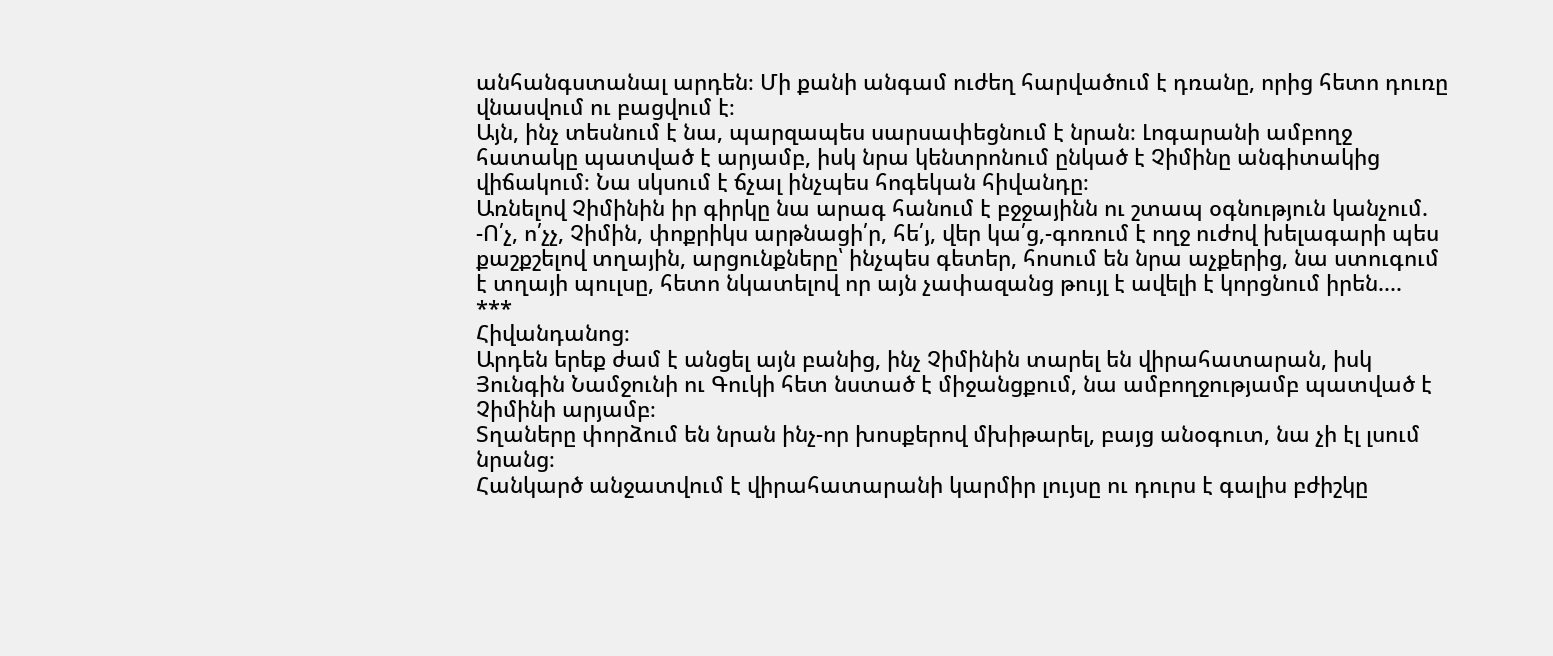անհանգստանալ արդեն։ Մի քանի անգամ ուժեղ հարվածում է դռանը, որից հետո դուռը վնասվում ու բացվում է։
Այն, ինչ տեսնում է նա, պարզապես սարսափեցնում է նրան։ Լոգարանի ամբողջ հատակը պատված է արյամբ, իսկ նրա կենտրոնում ընկած է Չիմինը անգիտակից վիճակում։ Նա սկսում է ճչալ ինչպես հոգեկան հիվանդը։
Առնելով Չիմինին իր գիրկը նա արագ հանում է բջջայինն ու շտապ օգնություն կանչում.
-Ո՛չ, ո՛չչ, Չիմին, փոքրիկս արթնացի՛ր, հե՛յ, վեր կա՛ց,-գոռում է ողջ ուժով խելագարի պես քաշքշելով տղային, արցունքները՝ ինչպես գետեր, հոսում են նրա աչքերից, նա ստուգում է տղայի պուլսը, հետո նկատելով որ այն չափազանց թույլ է ավելի է կորցնում իրեն....
***
Հիվանդանոց։
Արդեն երեք ժամ է անցել այն բանից, ինչ Չիմինին տարել են վիրահատարան, իսկ Յունգին Նամջունի ու Գուկի հետ նստած է միջանցքում, նա ամբողջությամբ պատված է Չիմինի արյամբ։
Տղաները փորձում են նրան ինչ-որ խոսքերով մխիթարել, բայց անօգուտ, նա չի էլ լսում նրանց։
Հանկարծ անջատվում է վիրահատարանի կարմիր լույսը ու դուրս է գալիս բժիշկը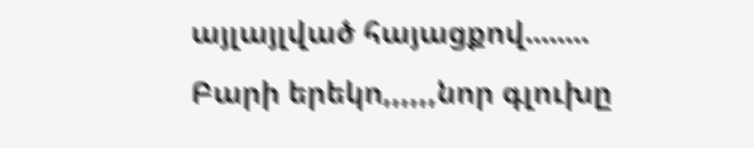այլայլված հայացքով........
Բարի երեկո,,,,,,նոր գլուխը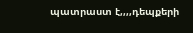պատրաստ է,,,,դեպքերի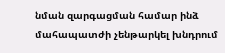նման զարգացման համար ինձ մահապատժի չենթարկել խնդրում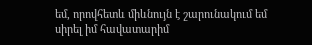եմ, որովհետև միևնույն է շարունակում եմ սիրել իմ հավատարիմ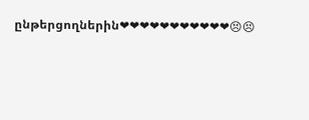ընթերցողներին❤❤❤❤❤❤❤❤❤❤❤😣😣